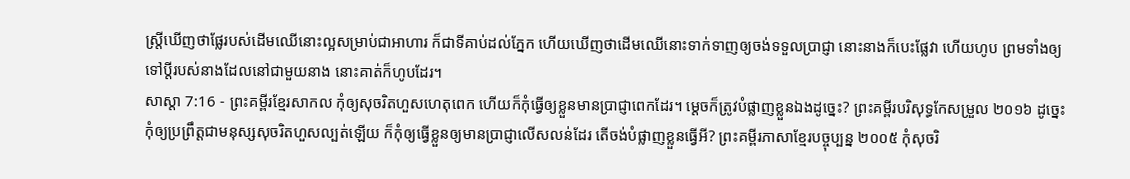ស្ត្រីឃើញថាផ្លែរបស់ដើមឈើនោះល្អសម្រាប់ជាអាហារ ក៏ជាទីគាប់ដល់ភ្នែក ហើយឃើញថាដើមឈើនោះទាក់ទាញឲ្យចង់ទទួលប្រាជ្ញា នោះនាងក៏បេះផ្លែវា ហើយហូប ព្រមទាំងឲ្យទៅប្ដីរបស់នាងដែលនៅជាមួយនាង នោះគាត់ក៏ហូបដែរ។
សាស្តា 7:16 - ព្រះគម្ពីរខ្មែរសាកល កុំឲ្យសុចរិតហួសហេតុពេក ហើយក៏កុំធ្វើឲ្យខ្លួនមានប្រាជ្ញាពេកដែរ។ ម្ដេចក៏ត្រូវបំផ្លាញខ្លួនឯងដូច្នេះ? ព្រះគម្ពីរបរិសុទ្ធកែសម្រួល ២០១៦ ដូច្នេះ កុំឲ្យប្រព្រឹត្តជាមនុស្សសុចរិតហួសល្បត់ឡើយ ក៏កុំឲ្យធ្វើខ្លួនឲ្យមានប្រាជ្ញាលើសលន់ដែរ តើចង់បំផ្លាញខ្លួនធ្វើអី? ព្រះគម្ពីរភាសាខ្មែរបច្ចុប្បន្ន ២០០៥ កុំសុចរិ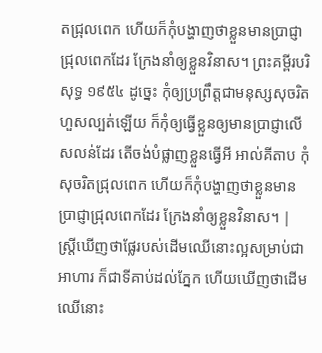តជ្រុលពេក ហើយក៏កុំបង្ហាញថាខ្លួនមានប្រាជ្ញាជ្រុលពេកដែរ ក្រែងនាំឲ្យខ្លួនវិនាស។ ព្រះគម្ពីរបរិសុទ្ធ ១៩៥៤ ដូច្នេះ កុំឲ្យប្រព្រឹត្តជាមនុស្សសុចរិតហួសល្បត់ឡើយ ក៏កុំឲ្យធ្វើខ្លួនឲ្យមានប្រាជ្ញាលើសលន់ដែរ តើចង់បំផ្លាញខ្លួនធ្វើអី អាល់គីតាប កុំសុចរិតជ្រុលពេក ហើយក៏កុំបង្ហាញថាខ្លួនមានប្រាជ្ញាជ្រុលពេកដែរ ក្រែងនាំឲ្យខ្លួនវិនាស។ |
ស្ត្រីឃើញថាផ្លែរបស់ដើមឈើនោះល្អសម្រាប់ជាអាហារ ក៏ជាទីគាប់ដល់ភ្នែក ហើយឃើញថាដើមឈើនោះ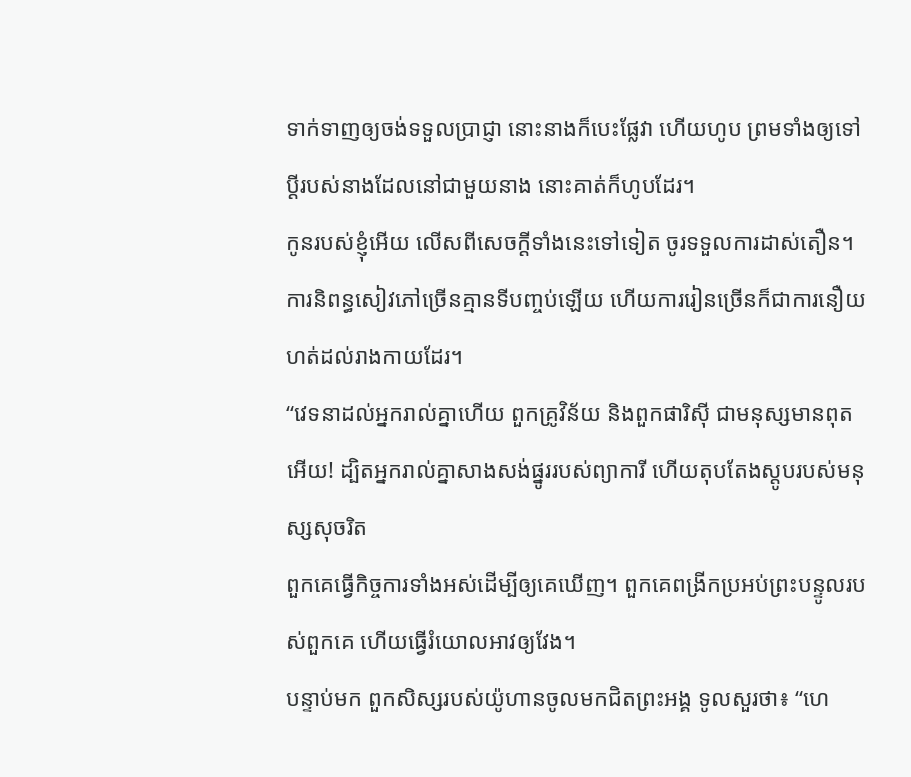ទាក់ទាញឲ្យចង់ទទួលប្រាជ្ញា នោះនាងក៏បេះផ្លែវា ហើយហូប ព្រមទាំងឲ្យទៅប្ដីរបស់នាងដែលនៅជាមួយនាង នោះគាត់ក៏ហូបដែរ។
កូនរបស់ខ្ញុំអើយ លើសពីសេចក្ដីទាំងនេះទៅទៀត ចូរទទួលការដាស់តឿន។ ការនិពន្ធសៀវភៅច្រើនគ្មានទីបញ្ចប់ឡើយ ហើយការរៀនច្រើនក៏ជាការនឿយហត់ដល់រាងកាយដែរ។
“វេទនាដល់អ្នករាល់គ្នាហើយ ពួកគ្រូវិន័យ និងពួកផារិស៊ី ជាមនុស្សមានពុតអើយ! ដ្បិតអ្នករាល់គ្នាសាងសង់ផ្នូររបស់ព្យាការី ហើយតុបតែងស្តូបរបស់មនុស្សសុចរិត
ពួកគេធ្វើកិច្ចការទាំងអស់ដើម្បីឲ្យគេឃើញ។ ពួកគេពង្រីកប្រអប់ព្រះបន្ទូលរបស់ពួកគេ ហើយធ្វើរំយោលអាវឲ្យវែង។
បន្ទាប់មក ពួកសិស្សរបស់យ៉ូហានចូលមកជិតព្រះអង្គ ទូលសួរថា៖ “ហេ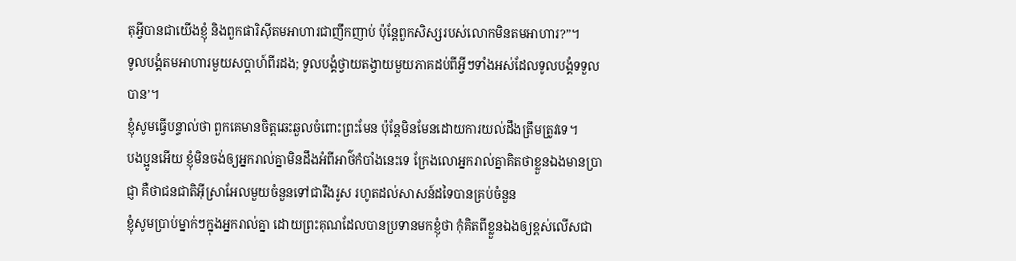តុអ្វីបានជាយើងខ្ញុំ និងពួកផារិស៊ីតមអាហារជាញឹកញាប់ ប៉ុន្តែពួកសិស្សរបស់លោកមិនតមអាហារ?”។
ទូលបង្គំតមអាហារមួយសប្ដាហ៍ពីរដង; ទូលបង្គំថ្វាយតង្វាយមួយភាគដប់ពីអ្វីៗទាំងអស់ដែលទូលបង្គំទទួលបាន’។
ខ្ញុំសូមធ្វើបន្ទាល់ថា ពួកគេមានចិត្តឆេះឆួលចំពោះព្រះមែន ប៉ុន្តែមិនមែនដោយការយល់ដឹងត្រឹមត្រូវទេ។
បងប្អូនអើយ ខ្ញុំមិនចង់ឲ្យអ្នករាល់គ្នាមិនដឹងអំពីអាថ៌កំបាំងនេះទេ ក្រែងលោអ្នករាល់គ្នាគិតថាខ្លួនឯងមានប្រាជ្ញា គឺថាជនជាតិអ៊ីស្រាអែលមួយចំនួនទៅជារឹងរូស រហូតដល់សាសន៍ដទៃបានគ្រប់ចំនួន
ខ្ញុំសូមប្រាប់ម្នាក់ៗក្នុងអ្នករាល់គ្នា ដោយព្រះគុណដែលបានប្រទានមកខ្ញុំថា កុំគិតពីខ្លួនឯងឲ្យខ្ពស់លើសជា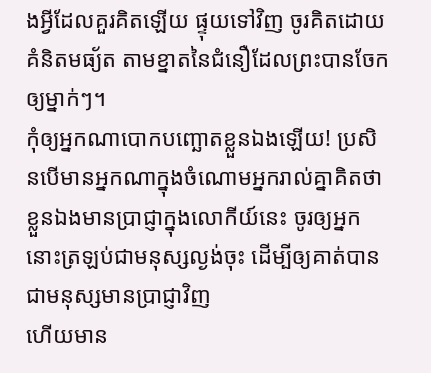ងអ្វីដែលគួរគិតឡើយ ផ្ទុយទៅវិញ ចូរគិតដោយគំនិតមធ្យ័ត តាមខ្នាតនៃជំនឿដែលព្រះបានចែកឲ្យម្នាក់ៗ។
កុំឲ្យអ្នកណាបោកបញ្ឆោតខ្លួនឯងឡើយ! ប្រសិនបើមានអ្នកណាក្នុងចំណោមអ្នករាល់គ្នាគិតថា ខ្លួនឯងមានប្រាជ្ញាក្នុងលោកីយ៍នេះ ចូរឲ្យអ្នកនោះត្រឡប់ជាមនុស្សល្ងង់ចុះ ដើម្បីឲ្យគាត់បានជាមនុស្សមានប្រាជ្ញាវិញ
ហើយមាន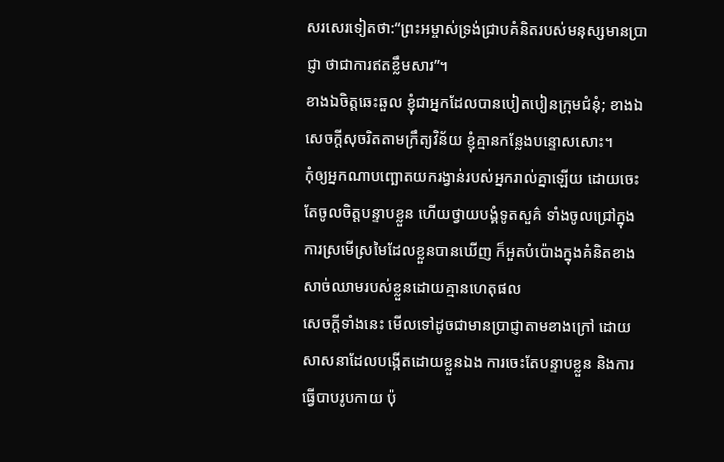សរសេរទៀតថា:“ព្រះអម្ចាស់ទ្រង់ជ្រាបគំនិតរបស់មនុស្សមានប្រាជ្ញា ថាជាការឥតខ្លឹមសារ”។
ខាងឯចិត្តឆេះឆួល ខ្ញុំជាអ្នកដែលបានបៀតបៀនក្រុមជំនុំ; ខាងឯសេចក្ដីសុចរិតតាមក្រឹត្យវិន័យ ខ្ញុំគ្មានកន្លែងបន្ទោសសោះ។
កុំឲ្យអ្នកណាបញ្ឆោតយករង្វាន់របស់អ្នករាល់គ្នាឡើយ ដោយចេះតែចូលចិត្តបន្ទាបខ្លួន ហើយថ្វាយបង្គំទូតសួគ៌ ទាំងចូលជ្រៅក្នុងការស្រមើស្រមៃដែលខ្លួនបានឃើញ ក៏អួតបំប៉ោងក្នុងគំនិតខាងសាច់ឈាមរបស់ខ្លួនដោយគ្មានហេតុផល
សេចក្ដីទាំងនេះ មើលទៅដូចជាមានប្រាជ្ញាតាមខាងក្រៅ ដោយសាសនាដែលបង្កើតដោយខ្លួនឯង ការចេះតែបន្ទាបខ្លួន និងការធ្វើបាបរូបកាយ ប៉ុ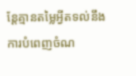ន្តែគ្មានតម្លៃអ្វីតទល់នឹងការបំពេញចំណ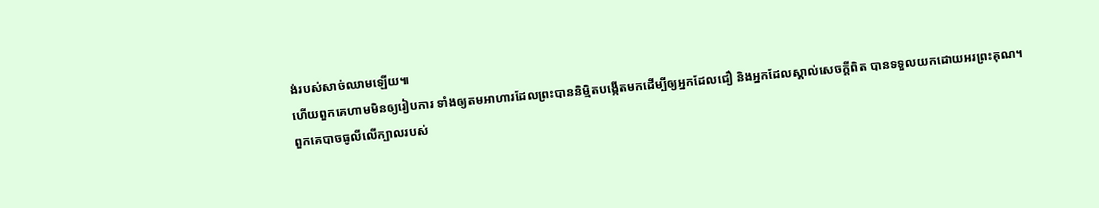ង់របស់សាច់ឈាមឡើយ៕
ហើយពួកគេហាមមិនឲ្យរៀបការ ទាំងឲ្យតមអាហារដែលព្រះបាននិម្មិតបង្កើតមកដើម្បីឲ្យអ្នកដែលជឿ និងអ្នកដែលស្គាល់សេចក្ដីពិត បានទទួលយកដោយអរព្រះគុណ។
ពួកគេបាចធូលីលើក្បាលរបស់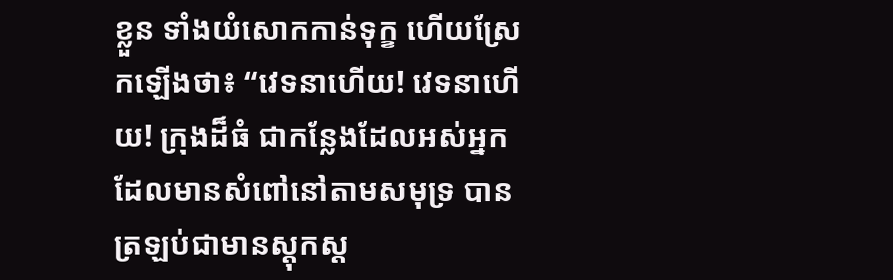ខ្លួន ទាំងយំសោកកាន់ទុក្ខ ហើយស្រែកឡើងថា៖ “វេទនាហើយ! វេទនាហើយ! ក្រុងដ៏ធំ ជាកន្លែងដែលអស់អ្នកដែលមានសំពៅនៅតាមសមុទ្រ បានត្រឡប់ជាមានស្ដុកស្ដ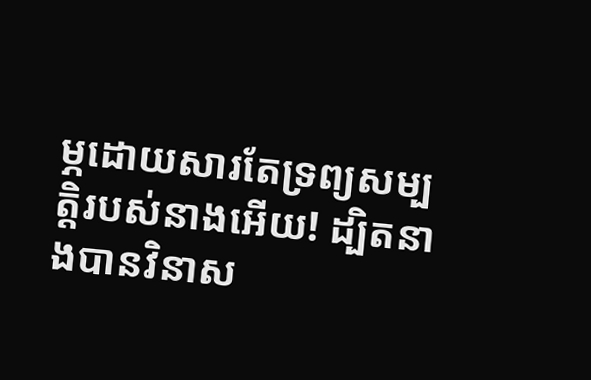ម្ភដោយសារតែទ្រព្យសម្បត្តិរបស់នាងអើយ! ដ្បិតនាងបានវិនាស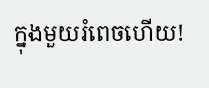ក្នុងមួយរំពេចហើយ!